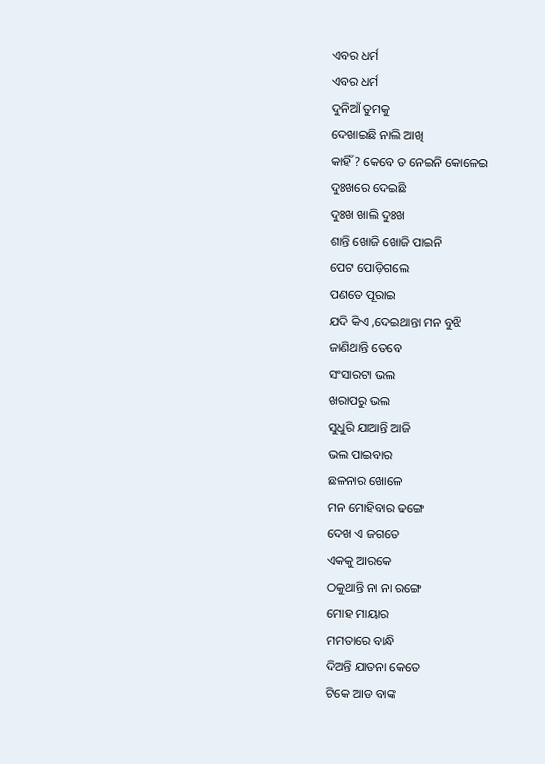ଏବର ଧର୍ମ
ଏବର ଧର୍ମ
ଦୁନିଆଁ ତୁମକୁ
ଦେଖାଇଛି ନାଲି ଆଖି
କାହିଁ ? କେବେ ତ ନେଇନି କୋଳେଇ
ଦୁଃଖରେ ଦେଇଛି
ଦୁଃଖ ଖାଲି ଦୁଃଖ
ଶାନ୍ତି ଖୋଜି ଖୋଜି ପାଇନି
ପେଟ ପୋଡ଼ିଗଲେ
ପଣତେ ପୂରାଇ
ଯଦି କିଏ ,ଦେଇଥାନ୍ତା ମନ ବୁଝି
ଜାଣିଥାନ୍ତି ତେବେ
ସଂସାରଟା ଭଲ
ଖରାପରୁ ଭଲ
ସୁଧୁରି ଯାଆନ୍ତି ଆଜି
ଭଲ ପାଇବାର
ଛଳନାର ଖୋଳେ
ମନ ମୋହିବାର ଢଙ୍ଗେ
ଦେଖ ଏ ଜଗତେ
ଏକକୁ ଆରକେ
ଠକୁଥାନ୍ତି ନା ନା ରଙ୍ଗେ
ମୋହ ମାୟାର
ମମତାରେ ବାନ୍ଧି
ଦିଅନ୍ତି ଯାତନା କେତେ
ଟିକେ ଆଡ ବାଙ୍କ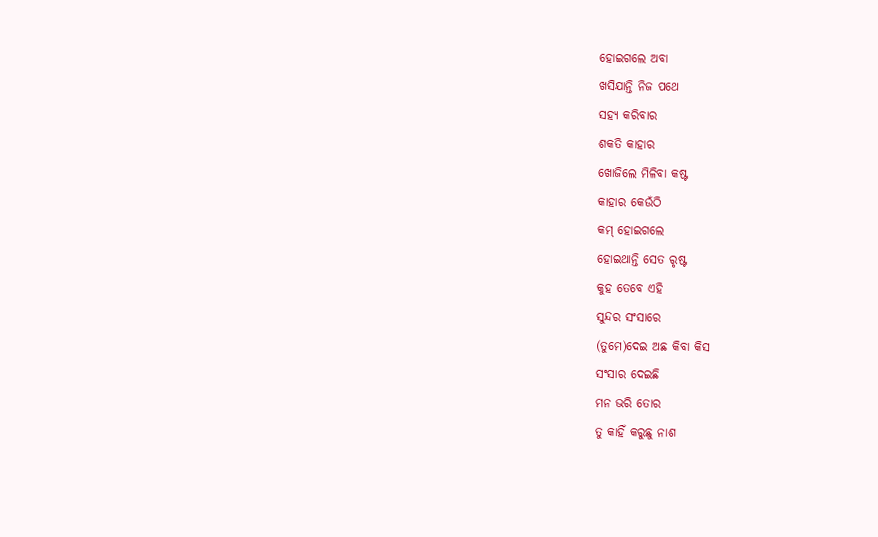ହୋଇଗଲେ ଅବା
ଖସିଯାନ୍ତି ନିଜ ପଥେ
ସହ୍ୟ କରିବାର
ଶକତି କାହାର
ଖୋଜିଲେ ମିଳିବା କଷ୍ଟ
କାହାର କେଉଁଠି
କମ୍ ହୋଇଗଲେ
ହୋଇଥାନ୍ତି ସେତ ରୃଷ୍ଟ
କୁହ ତେବେ ଏହି
ସୁନ୍ଦର ସଂସାରେ
(ତୁମେ)ଦେଇ ଅଛ କିବା କିସ
ସଂସାର ଦେଇଛି
ମନ ଭରି ତୋର
ତୁ କାହିଁ କରୁଛୁ ନାଶ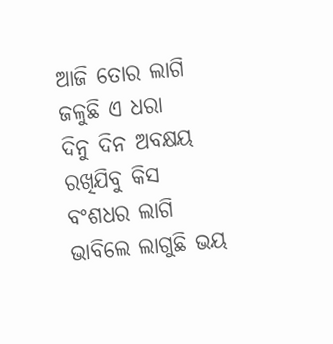ଆଜି ତୋର ଲାଗି
ଜଳୁଛି ଏ ଧରା
ଦିନୁ ଦିନ ଅବକ୍ଷୟ
ରଖିଯିବୁ କିସ
ବଂଶଧର ଲାଗି
ଭାବିଲେ ଲାଗୁଛି ଭୟ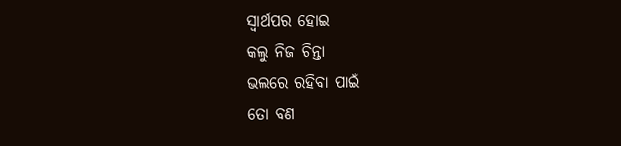ସ୍ୱାର୍ଥପର ହୋଇ
କଲୁ ନିଜ ଚିନ୍ତା
ଭଲରେ ରହିବା ପାଇଁ
ତୋ ବଣ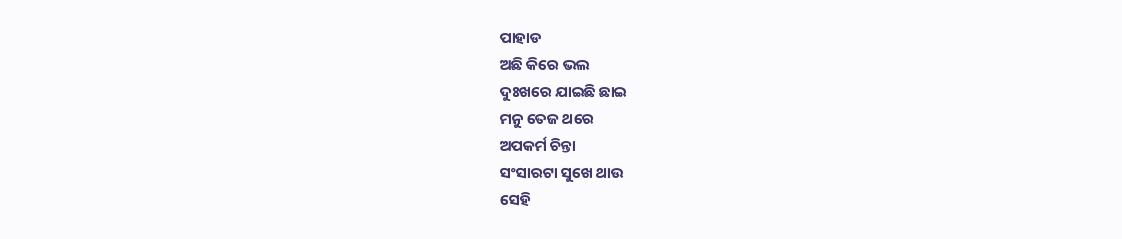ପାହାଡ
ଅଛି କିରେ ଭଲ
ଦୁଃଖରେ ଯାଇଛି ଛାଇ
ମନୁ ତେଜ ଥରେ
ଅପକର୍ମ ଚିନ୍ତା
ସଂସାରଟା ସୁଖେ ଥାଉ
ସେହି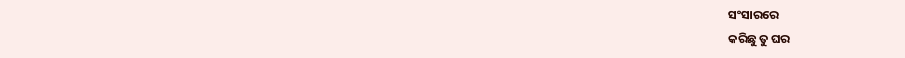ସଂସାରରେ
କରିଛୁ ତୁ ଘର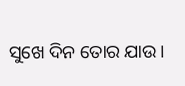ସୁଖେ ଦିନ ତୋର ଯାଉ।